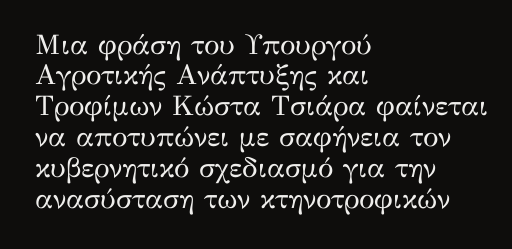Μια φράση του Υπουργού Αγροτικής Ανάπτυξης και Τροφίμων Κώστα Τσιάρα φαίνεται να αποτυπώνει με σαφήνεια τον κυβερνητικό σχεδιασμό για την ανασύσταση των κτηνοτροφικών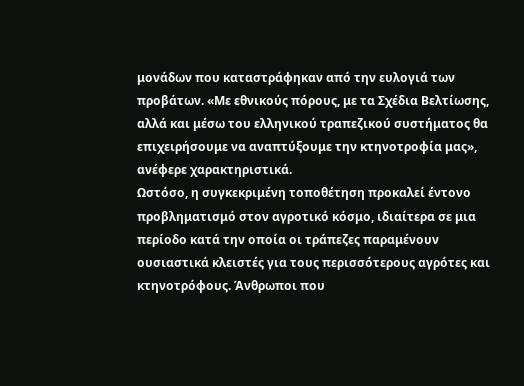μονάδων που καταστράφηκαν από την ευλογιά των προβάτων. «Με εθνικούς πόρους, με τα Σχέδια Βελτίωσης, αλλά και μέσω του ελληνικού τραπεζικού συστήματος θα επιχειρήσουμε να αναπτύξουμε την κτηνοτροφία μας», ανέφερε χαρακτηριστικά.
Ωστόσο, η συγκεκριμένη τοποθέτηση προκαλεί έντονο προβληματισμό στον αγροτικό κόσμο, ιδιαίτερα σε μια περίοδο κατά την οποία οι τράπεζες παραμένουν ουσιαστικά κλειστές για τους περισσότερους αγρότες και κτηνοτρόφους. Άνθρωποι που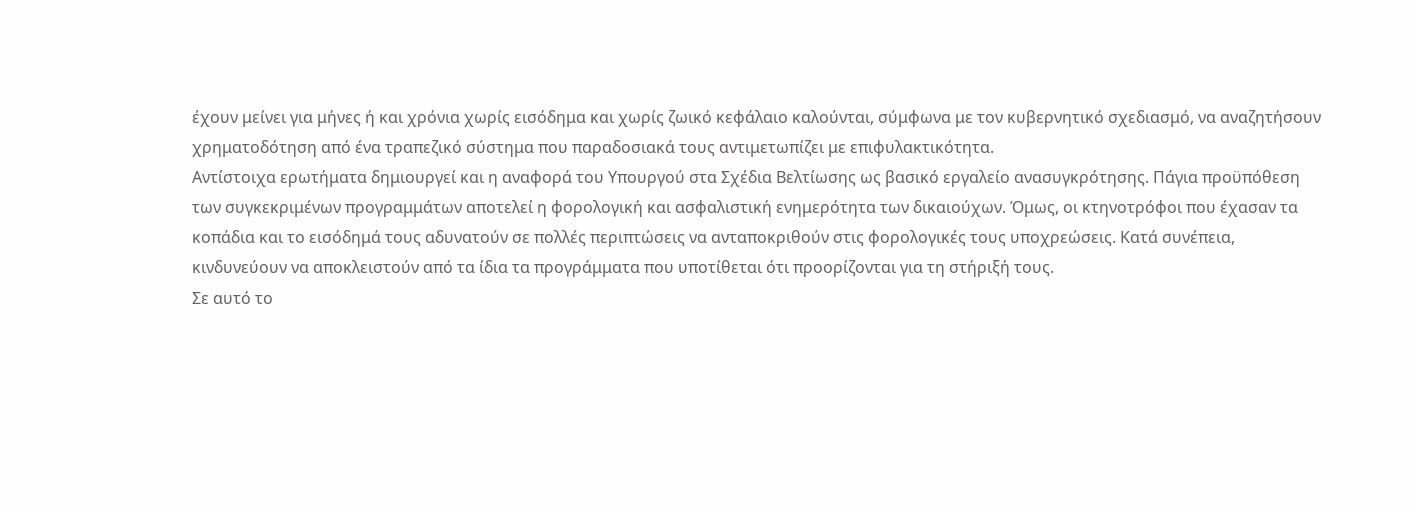έχουν μείνει για μήνες ή και χρόνια χωρίς εισόδημα και χωρίς ζωικό κεφάλαιο καλούνται, σύμφωνα με τον κυβερνητικό σχεδιασμό, να αναζητήσουν χρηματοδότηση από ένα τραπεζικό σύστημα που παραδοσιακά τους αντιμετωπίζει με επιφυλακτικότητα.
Αντίστοιχα ερωτήματα δημιουργεί και η αναφορά του Υπουργού στα Σχέδια Βελτίωσης ως βασικό εργαλείο ανασυγκρότησης. Πάγια προϋπόθεση των συγκεκριμένων προγραμμάτων αποτελεί η φορολογική και ασφαλιστική ενημερότητα των δικαιούχων. Όμως, οι κτηνοτρόφοι που έχασαν τα κοπάδια και το εισόδημά τους αδυνατούν σε πολλές περιπτώσεις να ανταποκριθούν στις φορολογικές τους υποχρεώσεις. Κατά συνέπεια, κινδυνεύουν να αποκλειστούν από τα ίδια τα προγράμματα που υποτίθεται ότι προορίζονται για τη στήριξή τους.
Σε αυτό το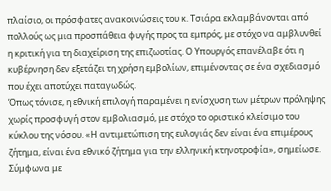πλαίσιο, οι πρόσφατες ανακοινώσεις του κ. Τσιάρα εκλαμβάνονται από πολλούς ως μια προσπάθεια φυγής προς τα εμπρός, με στόχο να αμβλυνθεί η κριτική για τη διαχείριση της επιζωοτίας. Ο Υπουργός επανέλαβε ότι η κυβέρνηση δεν εξετάζει τη χρήση εμβολίων, επιμένοντας σε ένα σχεδιασμό που έχει αποτύχει παταγωδώς.
Όπως τόνισε, η εθνική επιλογή παραμένει η ενίσχυση των μέτρων πρόληψης χωρίς προσφυγή στον εμβολιασμό, με στόχο το οριστικό κλείσιμο του κύκλου της νόσου. «Η αντιμετώπιση της ευλογιάς δεν είναι ένα επιμέρους ζήτημα, είναι ένα εθνικό ζήτημα για την ελληνική κτηνοτροφία», σημείωσε.
Σύμφωνα με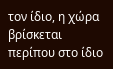τον ίδιο, η χώρα βρίσκεται περίπου στο ίδιο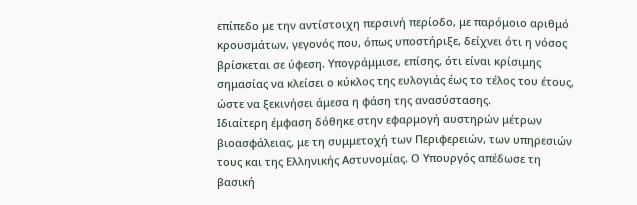επίπεδο με την αντίστοιχη περσινή περίοδο, με παρόμοιο αριθμό κρουσμάτων, γεγονός που, όπως υποστήριξε, δείχνει ότι η νόσος βρίσκεται σε ύφεση. Υπογράμμισε, επίσης, ότι είναι κρίσιμης σημασίας να κλείσει ο κύκλος της ευλογιάς έως το τέλος του έτους, ώστε να ξεκινήσει άμεσα η φάση της ανασύστασης.
Ιδιαίτερη έμφαση δόθηκε στην εφαρμογή αυστηρών μέτρων βιοασφάλειας, με τη συμμετοχή των Περιφερειών, των υπηρεσιών τους και της Ελληνικής Αστυνομίας. Ο Υπουργός απέδωσε τη βασική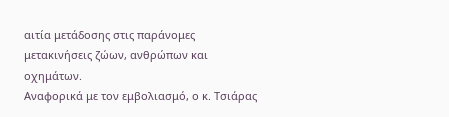αιτία μετάδοσης στις παράνομες μετακινήσεις ζώων, ανθρώπων και οχημάτων.
Αναφορικά με τον εμβολιασμό, ο κ. Τσιάρας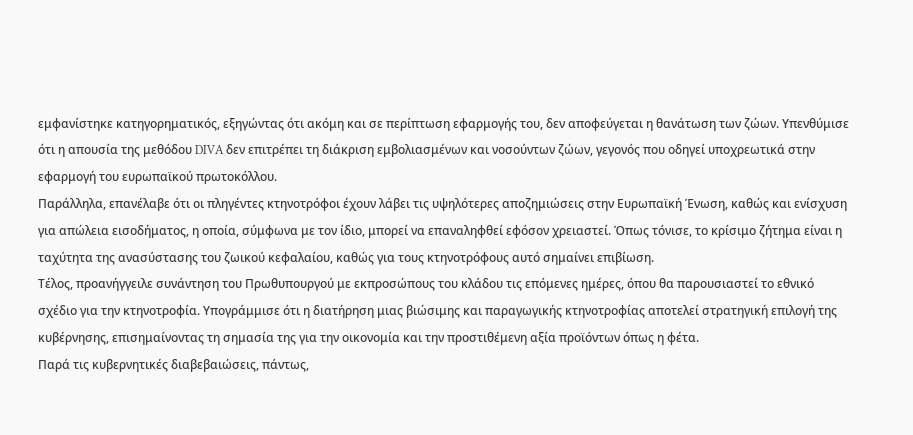εμφανίστηκε κατηγορηματικός, εξηγώντας ότι ακόμη και σε περίπτωση εφαρμογής του, δεν αποφεύγεται η θανάτωση των ζώων. Υπενθύμισε ότι η απουσία της μεθόδου DIVA δεν επιτρέπει τη διάκριση εμβολιασμένων και νοσούντων ζώων, γεγονός που οδηγεί υποχρεωτικά στην εφαρμογή του ευρωπαϊκού πρωτοκόλλου.
Παράλληλα, επανέλαβε ότι οι πληγέντες κτηνοτρόφοι έχουν λάβει τις υψηλότερες αποζημιώσεις στην Ευρωπαϊκή Ένωση, καθώς και ενίσχυση για απώλεια εισοδήματος, η οποία, σύμφωνα με τον ίδιο, μπορεί να επαναληφθεί εφόσον χρειαστεί. Όπως τόνισε, το κρίσιμο ζήτημα είναι η ταχύτητα της ανασύστασης του ζωικού κεφαλαίου, καθώς για τους κτηνοτρόφους αυτό σημαίνει επιβίωση.
Τέλος, προανήγγειλε συνάντηση του Πρωθυπουργού με εκπροσώπους του κλάδου τις επόμενες ημέρες, όπου θα παρουσιαστεί το εθνικό σχέδιο για την κτηνοτροφία. Υπογράμμισε ότι η διατήρηση μιας βιώσιμης και παραγωγικής κτηνοτροφίας αποτελεί στρατηγική επιλογή της κυβέρνησης, επισημαίνοντας τη σημασία της για την οικονομία και την προστιθέμενη αξία προϊόντων όπως η φέτα.
Παρά τις κυβερνητικές διαβεβαιώσεις, πάντως,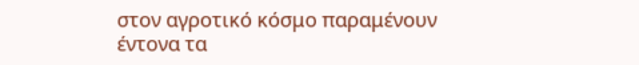στον αγροτικό κόσμο παραμένουν έντονα τα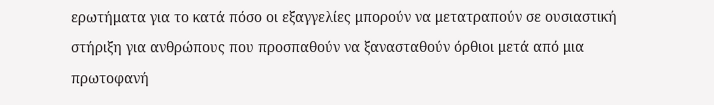ερωτήματα για το κατά πόσο οι εξαγγελίες μπορούν να μετατραπούν σε ουσιαστική στήριξη για ανθρώπους που προσπαθούν να ξανασταθούν όρθιοι μετά από μια πρωτοφανή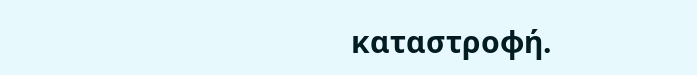καταστροφή.